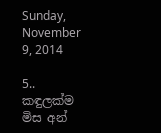Sunday, November 9, 2014

5.. කඳුලක්ම මිස අන්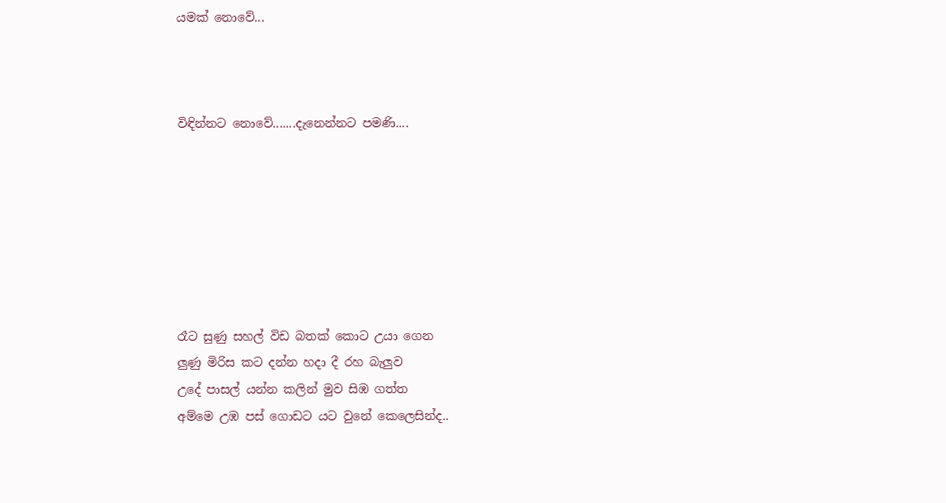යමක් නොවේ...



විඳින්නට නොවේ.......දැනෙන්නට පමණි....







රෑට සුණු සහල් විඩ බතක් කොට උයා ගෙන
ලුණු මිරිස කට දන්න හදා දී රහ බැලුව
උදේ පාසල් යන්න කලින් මුව සිඹ ගත්ත
අම්මෙ උඹ පස් ගොඩට යට වුනේ කෙලෙසින්ද..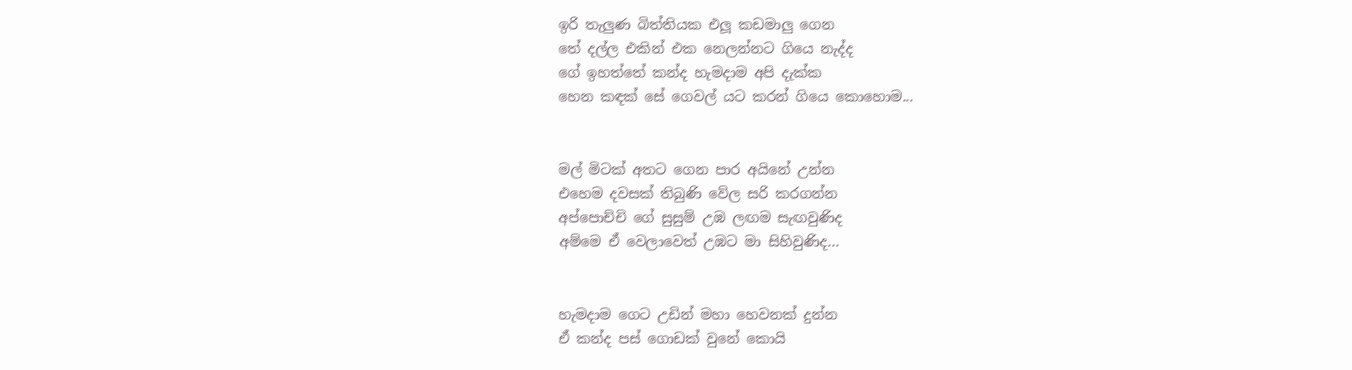ඉරි තැලුණ බිත්තියක එලූ කඩමාලු ගෙන
තේ දල්ල එකින් එක නෙලන්නට ගියෙ නැද්ද
ගේ ඉහත්තේ කන්ද හැමදාම අපි දැක්ක
හෙන කඳක් සේ ගෙවල් යට කරන් ගියෙ කොහොම...


මල් මිටක් අතට ගෙන පාර අයිනේ උන්න
එහෙම දවසක් තිබුණි වේල සරි කරගන්න
අප්පොච්චි ගේ සුසුම් උඹ ලඟම සැඟවුණිද
අම්මෙ ඒ වෙලාවෙත් උඹට මා සිහිවුණිද...


හැමදාම ගෙට උඩින් මහා හෙවනක් දුන්න
ඒ කන්ද පස් ගොඩක් වුනේ කොයි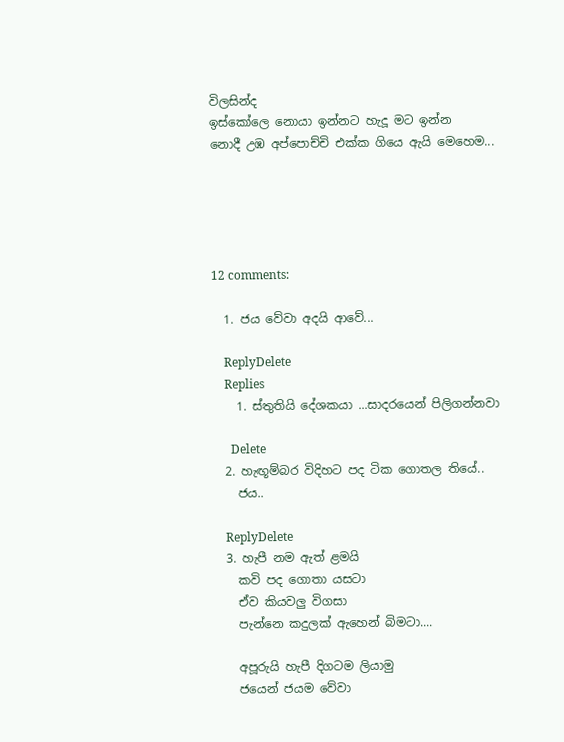විලසින්ද
ඉස්කෝලෙ නොයා ඉන්නට හැදූ මට ඉන්න
නොදී උඹ අප්පොච්චි එක්ක ගියෙ ඇයි මෙහෙම...





12 comments:

  1. ජය වේවා අදයි ආවේ...

    ReplyDelete
    Replies
    1. ස්තුතියි දේශකයා ...සාදරයෙන් පිලිගන්නවා

      Delete
  2. හැඟූම්බර විදිහට පද ටික ගොතල තියේ..
    ජය..

    ReplyDelete
  3. හැපී නම ඇත් ළමයි
    කවි පද ගොතා යසටා
    ඒව කියවලු විගසා
    පැන්නෙ කදුලක් ඇහෙන් බිමටා....

    අපූරුයි හැපී දිගටම ලියාමු
    ජයෙන් ජයම වේවා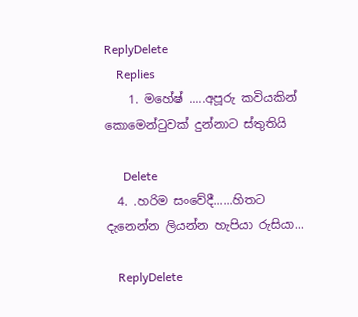ReplyDelete
    Replies
    1. මහේෂ් .....අපූරු කවියකින් කොමෙන්ටුවක් දුන්නාට ස්තුතියි

      Delete
  4. .හරිම සංවේදී......හිතට දැනෙන්න ලියන්න හැපියා රුසියා...

    ReplyDelete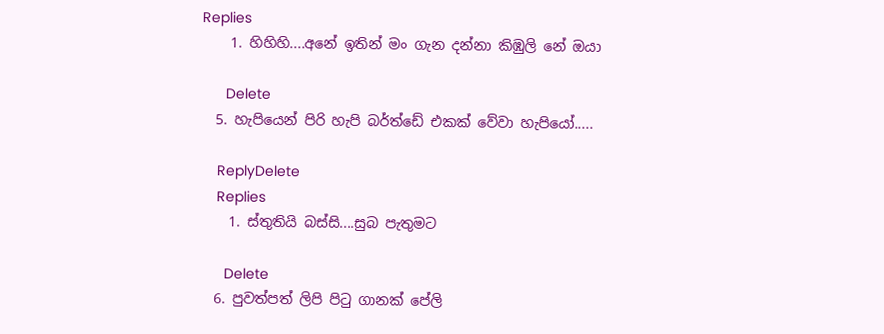Replies
    1. හිහිහි....අනේ ඉතින් මං ගැන දන්නා කිඹුලි නේ ඔයා

      Delete
  5. හැපියෙන් පිරි හැපි බර්ත්ඩේ එකක් වේවා හැපියෝ.....

    ReplyDelete
    Replies
    1. ස්තුතියි බස්සි....සුබ පැතුමට

      Delete
  6. පුවත්පත් ලිපි පි‍ටු ගානක් පේලි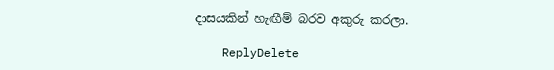දාසයකින් හැඟීම් බරව අකුරු කරලා.

    ReplyDelete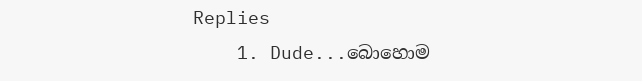Replies
    1. Dude...බොහොම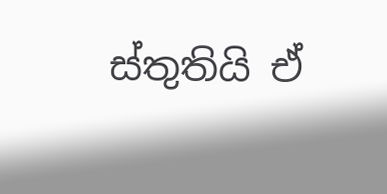ස්තුතියි ඒ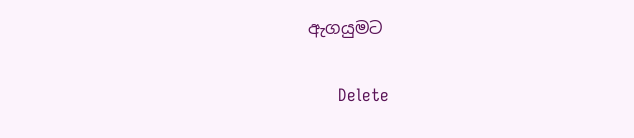ඇගයුමට

      Delete